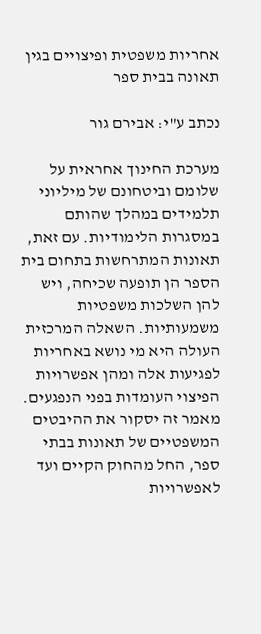אחריות משפטית ופיצויים בגין תאונה בבית ספר

נכתב ע"י: אבירם גור

מערכת החינוך אחראית על שלומם וביטחונם של מיליוני תלמידים במהלך שהותם במסגרות הלימודיות. עם זאת, תאונות המתרחשות בתחום בית הספר הן תופעה שכיחה, ויש להן השלכות משפטיות משמעותיות. השאלה המרכזית העולה היא מי נושא באחריות לפגיעות אלה ומהן אפשרויות הפיצוי העומדות בפני הנפגעים. מאמר זה יסקור את ההיבטים המשפטיים של תאונות בבתי ספר, החל מהחוק הקיים ועד לאפשרויות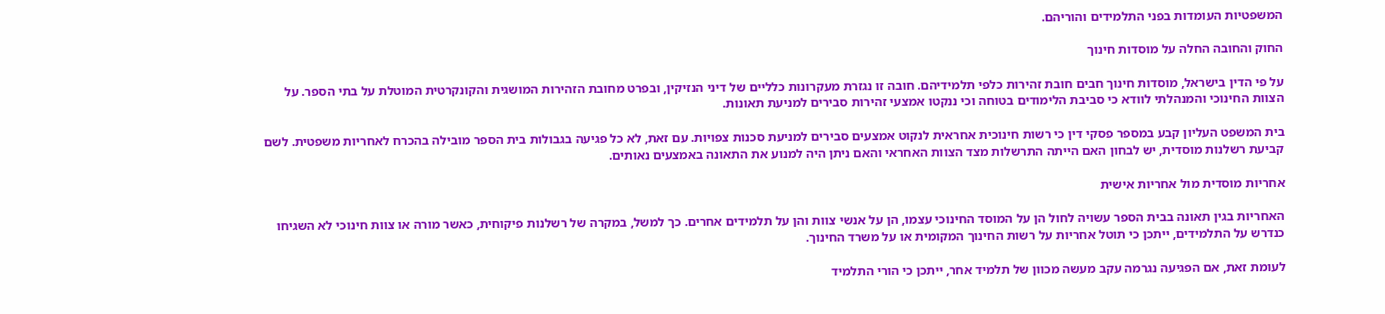המשפטיות העומדות בפני התלמידים והוריהם.

החוק והחובה החלה על מוסדות חינוך

על פי הדין בישראל, מוסדות חינוך חבים חובת זהירות כלפי תלמידיהם. חובה זו נגזרת מעקרונות כלליים של דיני הנזיקין, ובפרט מחובת הזהירות המושגית והקונקרטית המוטלת על בתי הספר. על הצוות החינוכי והמנהלתי לוודא כי סביבת הלימודים בטוחה וכי ננקטו אמצעי זהירות סבירים למניעת תאונות.

בית המשפט העליון קבע במספר פסקי דין כי רשות חינוכית אחראית לנקוט אמצעים סבירים למניעת סכנות צפויות. עם זאת, לא כל פגיעה בגבולות בית הספר מובילה בהכרח לאחריות משפטית. לשם קביעת רשלנות מוסדית, יש לבחון האם הייתה התרשלות מצד הצוות האחראי והאם ניתן היה למנוע את התאונה באמצעים נאותים.

אחריות מוסדית מול אחריות אישית

האחריות בגין תאונה בבית הספר עשויה לחול הן על המוסד החינוכי עצמו, הן על אנשי צוות והן על תלמידים אחרים. כך למשל, במקרה של רשלנות פיקוחית, כאשר מורה או צוות חינוכי לא השגיחו כנדרש על התלמידים, ייתכן כי תוטל אחריות על רשות החינוך המקומית או על משרד החינוך.

לעומת זאת, אם הפגיעה נגרמה עקב מעשה מכוון של תלמיד אחר, ייתכן כי הורי התלמיד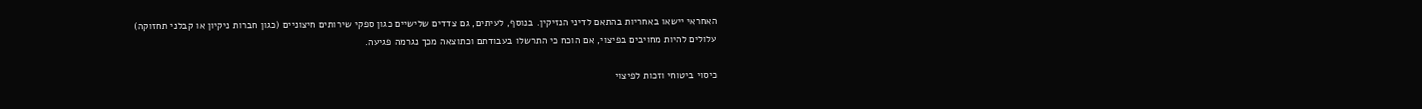האחראי יישאו באחריות בהתאם לדיני הנזיקין. בנוסף, לעיתים, גם צדדים שלישיים כגון ספקי שירותים חיצוניים (כגון חברות ניקיון או קבלני תחזוקה) עלולים להיות מחויבים בפיצוי, אם הוכח כי התרשלו בעבודתם וכתוצאה מכך נגרמה פגיעה.

כיסוי ביטוחי וזכות לפיצוי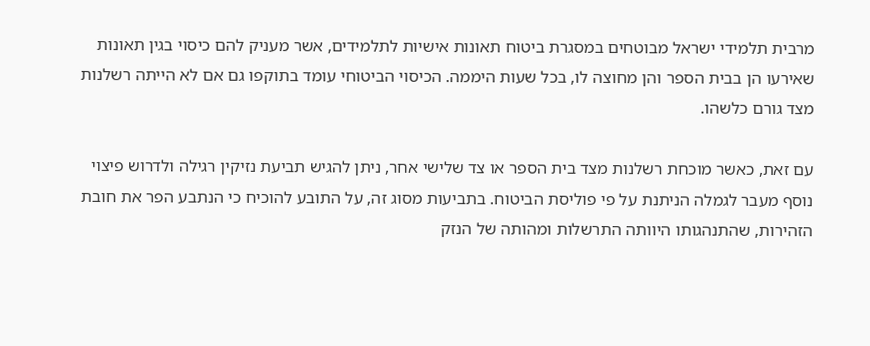מרבית תלמידי ישראל מבוטחים במסגרת ביטוח תאונות אישיות לתלמידים, אשר מעניק להם כיסוי בגין תאונות שאירעו הן בבית הספר והן מחוצה לו, בכל שעות היממה. הכיסוי הביטוחי עומד בתוקפו גם אם לא הייתה רשלנות מצד גורם כלשהו.

עם זאת, כאשר מוכחת רשלנות מצד בית הספר או צד שלישי אחר, ניתן להגיש תביעת נזיקין רגילה ולדרוש פיצוי נוסף מעבר לגמלה הניתנת על פי פוליסת הביטוח. בתביעות מסוג זה, על התובע להוכיח כי הנתבע הפר את חובת הזהירות, שהתנהגותו היוותה התרשלות ומהותה של הנזק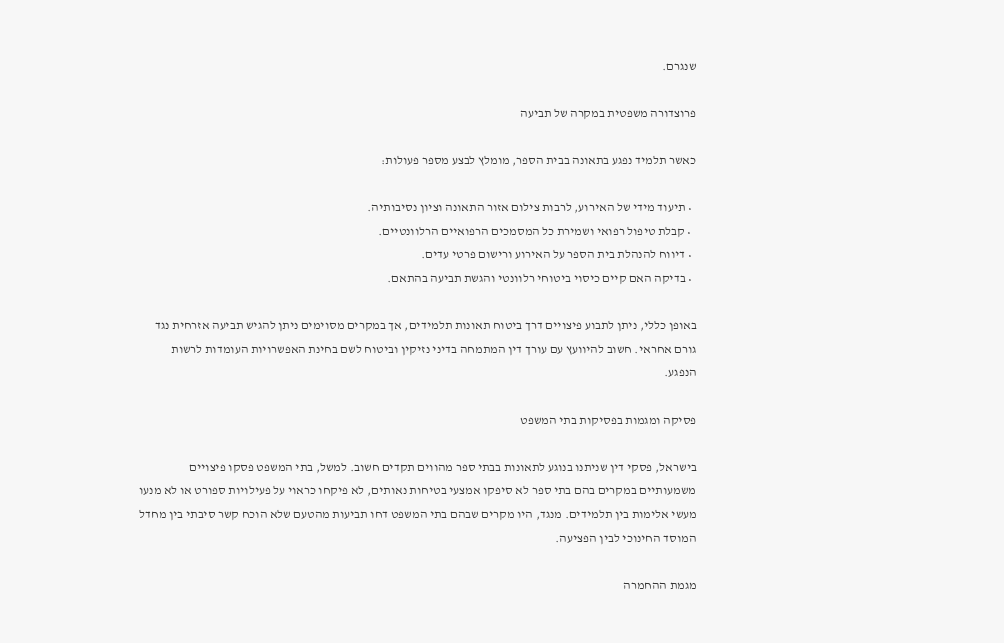שנגרם.

פרוצדורה משפטית במקרה של תביעה

כאשר תלמיד נפגע בתאונה בבית הספר, מומלץ לבצע מספר פעולות:

  • תיעוד מידי של האירוע, לרבות צילום אזור התאונה וציון נסיבותיה.
  • קבלת טיפול רפואי ושמירת כל המסמכים הרפואיים הרלוונטיים.
  • דיווח להנהלת בית הספר על האירוע ורישום פרטי עדים.
  • בדיקה האם קיים כיסוי ביטוחי רלוונטי והגשת תביעה בהתאם.

באופן כללי, ניתן לתבוע פיצויים דרך ביטוח תאונות תלמידים, אך במקרים מסוימים ניתן להגיש תביעה אזרחית נגד גורם אחראי. חשוב להיוועץ עם עורך דין המתמחה בדיני נזיקין וביטוח לשם בחינת האפשרויות העומדות לרשות הנפגע.

פסיקה ומגמות בפסיקות בתי המשפט

בישראל, פסקי דין שניתנו בנוגע לתאונות בבתי ספר מהווים תקדים חשוב. למשל, בתי המשפט פסקו פיצויים משמעותיים במקרים בהם בתי ספר לא סיפקו אמצעי בטיחות נאותים, לא פיקחו כראוי על פעילויות ספורט או לא מנעו מעשי אלימות בין תלמידים. מנגד, היו מקרים שבהם בתי המשפט דחו תביעות מהטעם שלא הוכח קשר סיבתי בין מחדל המוסד החינוכי לבין הפציעה.

מגמת ההחמרה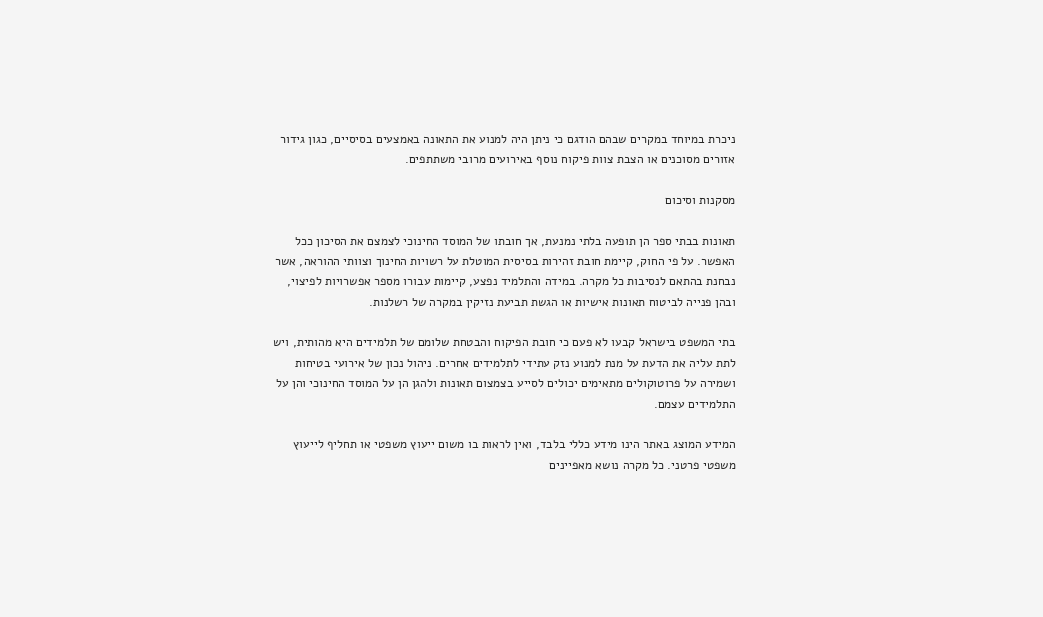ניכרת במיוחד במקרים שבהם הודגם כי ניתן היה למנוע את התאונה באמצעים בסיסיים, כגון גידור אזורים מסוכנים או הצבת צוות פיקוח נוסף באירועים מרובי משתתפים.

מסקנות וסיכום

תאונות בבתי ספר הן תופעה בלתי נמנעת, אך חובתו של המוסד החינוכי לצמצם את הסיכון ככל האפשר. על פי החוק, קיימת חובת זהירות בסיסית המוטלת על רשויות החינוך וצוותי ההוראה, אשר נבחנת בהתאם לנסיבות כל מקרה. במידה והתלמיד נפצע, קיימות עבורו מספר אפשרויות לפיצוי, ובהן פנייה לביטוח תאונות אישיות או הגשת תביעת נזיקין במקרה של רשלנות.

בתי המשפט בישראל קבעו לא פעם כי חובת הפיקוח והבטחת שלומם של תלמידים היא מהותית, ויש לתת עליה את הדעת על מנת למנוע נזק עתידי לתלמידים אחרים. ניהול נכון של אירועי בטיחות ושמירה על פרוטוקולים מתאימים יכולים לסייע בצמצום תאונות ולהגן הן על המוסד החינוכי והן על התלמידים עצמם.

המידע המוצג באתר הינו מידע כללי בלבד, ואין לראות בו משום ייעוץ משפטי או תחליף לייעוץ משפטי פרטני. כל מקרה נושא מאפיינים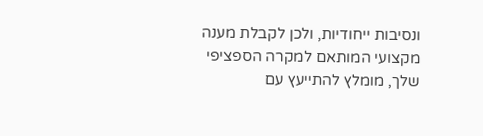ונסיבות ייחודיות, ולכן לקבלת מענה מקצועי המותאם למקרה הספציפי שלך, מומלץ להתייעץ עם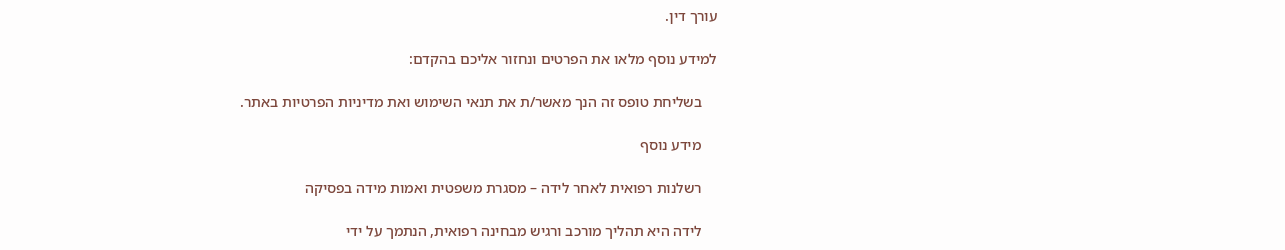עורך דין.

למידע נוסף מלאו את הפרטים ונחזור אליכם בהקדם:

    בשליחת טופס זה הנך מאשר/ת את תנאי השימוש ואת מדיניות הפרטיות באתר.

    מידע נוסף

    רשלנות רפואית לאחר לידה – מסגרת משפטית ואמות מידה בפסיקה

    לידה היא תהליך מורכב ורגיש מבחינה רפואית, הנתמך על ידי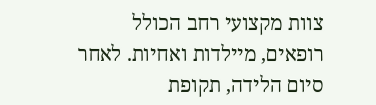צוות מקצועי רחב הכולל רופאים, מיילדות ואחיות. לאחר סיום הלידה, תקופת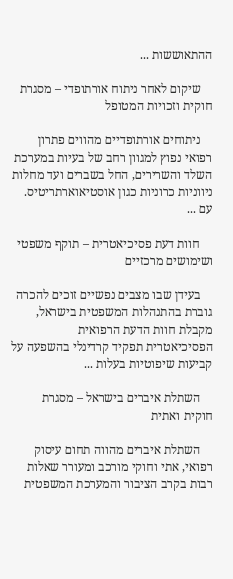ההתאוששות ...

    שיקום לאחר ניתוח אורתופדי – מסגרת חוקית וזכויות המטופל

    ניתוחים אורתופדיים מהווים פתרון רפואי נפוץ למגוון רחב של בעיות במערכת השלד והשרירים, החל בשברים ועד מחלות ניווניות כרוניות כגון אוסטיאוארתריטיס. עם ...

    חוות דעת פסיכיאטרית – תוקף משפטי ושימושים מרכזיים

    בעידן שבו מצבים נפשיים זוכים להכרה גוברת בהתנהלות המשפטית בישראל, מקבלת חוות הדעת הרפואית הפסיכיאטרית תפקיד קרדינלי בהשפעה על קביעות שיפוטיות בעלות ...

    השתלת איברים בישראל – מסגרת חוקית ואתית

    השתלת איברים מהווה תחום עיסוק רפואי, אתי וחוקי מורכב ומעורר שאלות רבות בקרב הציבור והמערכת המשפטית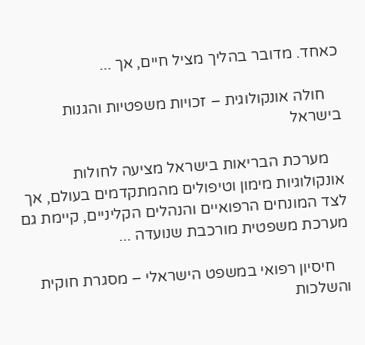כאחד. מדובר בהליך מציל חיים, אך ...

    חולה אונקולוגית – זכויות משפטיות והגנות בישראל

    מערכת הבריאות בישראל מציעה לחולות אונקולוגיות מימון וטיפולים מהמתקדמים בעולם, אך לצד המונחים הרפואיים והנהלים הקליניים, קיימת גם מערכת משפטית מורכבת שנועדה ...

    חיסיון רפואי במשפט הישראלי – מסגרת חוקית והשלכות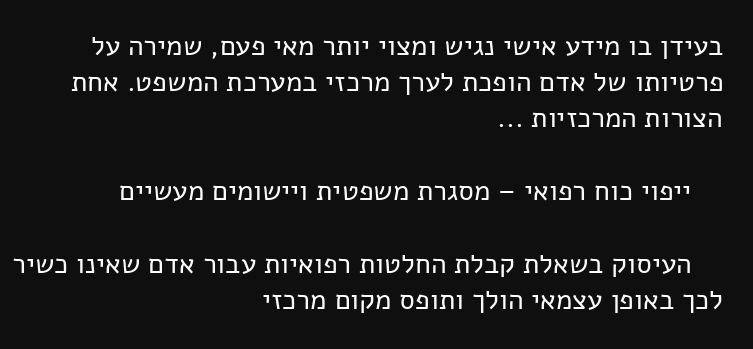בעידן בו מידע אישי נגיש ומצוי יותר מאי פעם, שמירה על פרטיותו של אדם הופכת לערך מרכזי במערכת המשפט. אחת הצורות המרכזיות ...

    ייפוי כוח רפואי – מסגרת משפטית ויישומים מעשיים

    העיסוק בשאלת קבלת החלטות רפואיות עבור אדם שאינו כשיר לכך באופן עצמאי הולך ותופס מקום מרכזי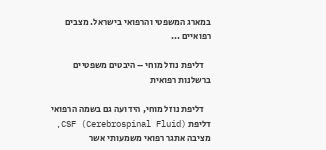במארג המשפטי והרפואי בישראל. מצבים רפואיים ...

    דליפת נוזל מוחי – היבטים משפטיים ברשלנות רפואית

    דליפת נוזל מוחי, הידועה גם בשמה הרפואי דליפת CSF (Cerebrospinal Fluid), מציבה אתגר רפואי משמעותי אשר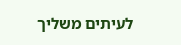לעיתים משליך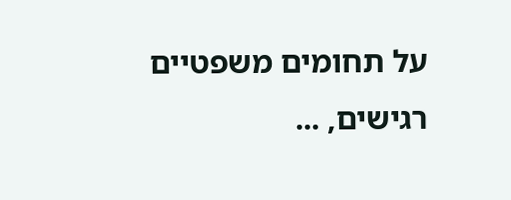על תחומים משפטיים רגישים, ...